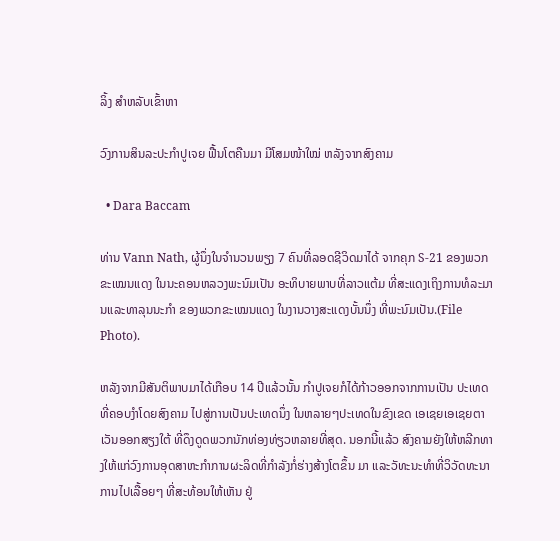ລິ້ງ ສຳຫລັບເຂົ້າຫາ

ວົງການສິນລະປະກໍາປູເຈຍ ຟື້ນໂຕຄືນມາ ມີໂສມໜ້າໃໝ່ ຫລັງຈາກສົງຄາມ

  • Dara Baccam

ທ່ານ Vann Nath, ຜູ້ນຶ່ງໃນຈໍານວນພຽງ 7 ຄົນທີ່ລອດຊີວິດມາໄດ້ ຈາກຄຸກ S-21 ຂອງພວກຂະເໝນແດງ ໃນນະຄອນຫລວງພະນົມເປັນ ອະທິບາຍພາບທີ່ລາວແຕ້ມ ທີ່ສະແດງເຖິງການທໍລະມານແລະທາລຸນນະກໍາ ຂອງພວກຂະເໝນແດງ ໃນງານວາງສະແດງບັ້ນນຶ່ງ ທີ່ພະນົມເປັນ.(File Photo).

ຫລັງຈາກມີສັນຕິພາບມາໄດ້ເກືອບ 14 ປີແລ້ວນັ້ນ ກໍາປູເຈຍກໍໄດ້ກ້າວອອກຈາກການເປັນ ປະເທດທີ່ຄອບງໍາໂດຍສົງຄາມ ໄປສູ່ການເປັນປະເທດນຶ່ງ ໃນຫລາຍໆປະເທດໃນຂົງເຂດ ເອເຊຍເອເຊຍຕາເວັນອອກສຽງໃຕ້ ທີ່ດຶງດູດພວກນັກທ່ອງທ່ຽວຫລາຍທີ່ສຸດ. ນອກນີ້ແລ້ວ ສົງຄາມຍັງໃຫ້ຫລີກທາງໃຫ້ແກ່ວົງການອຸດສາຫະກໍາການຜະລິດທີ່ກໍາລັງກໍ່ຮ່າງສ້າງໂຕຂຶ້ນ ມາ ແລະວັທະນະທໍາທີ່ວິວັດທະນາການໄປເລື້ອຍໆ ທີ່ສະທ້ອນໃຫ້ເຫັນ ຢູ່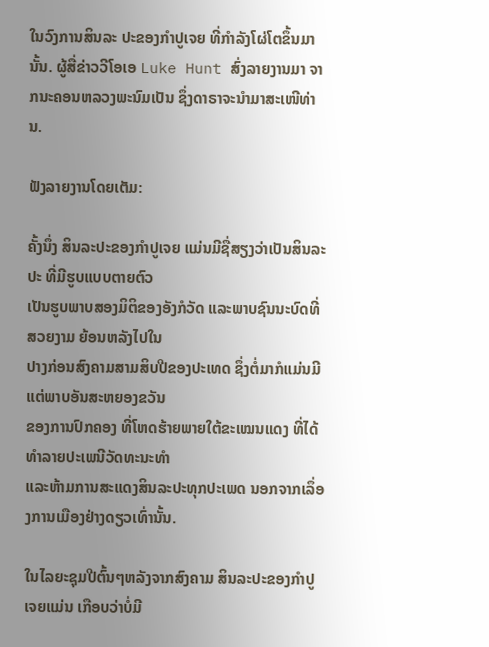ໃນວົງການສິນລະ ປະຂອງກໍາປູເຈຍ ທີ່ກໍາລັງໂຜ່ໂຕຂຶ້ນມານັ້ນ. ຜູ້ສື່ຂ່າວວີໂອເອ Luke Hunt ສົ່ງລາຍງານມາ ຈາກນະຄອນຫລວງພະນົມເປັນ ຊຶ່ງດາຣາຈະນໍາມາສະເໜີທ່ານ.

ຟັງລາຍງານໂດຍເຕັມ:

ຄັ້ງນຶ່ງ ສິນລະປະຂອງກໍາປູເຈຍ ແມ່ນມີຊື່ສຽງວ່າເປັນສິນລະປະ ທີ່ມີຮູບແບບຕາຍຕົວ
ເປັນຮູບພາບສອງມິຕິຂອງອັງກໍວັດ ແລະພາບຊົນນະບົດທີ່ສວຍງາມ ຍ້ອນຫລັງໄປໃນ
ປາງກ່ອນສົງຄາມສາມສິບປີຂອງປະເທດ ຊຶ່ງຕໍ່ມາກໍແມ່ນມີແຕ່ພາບອັນສະຫຍອງຂວັນ
ຂອງການປົກຄອງ ທີ່ໂຫດຮ້າຍພາຍໃຕ້ຂະເໝນແດງ ທີ່ໄດ້ທໍາລາຍປະເພນີວັດທະນະທໍາ
ແລະຫ້າມການສະແດງສິນລະປະທຸກປະເພດ ນອກຈາກເລຶ່ອງການເມືອງຢ່າງດຽວເທົ່ານັ້ນ.

ໃນໄລຍະຊຸມປີຕົ້ນໆຫລັງຈາກສົງຄາມ ສິນລະປະຂອງກໍາປູເຈຍແມ່ນ ເກືອບວ່າບໍ່ມີ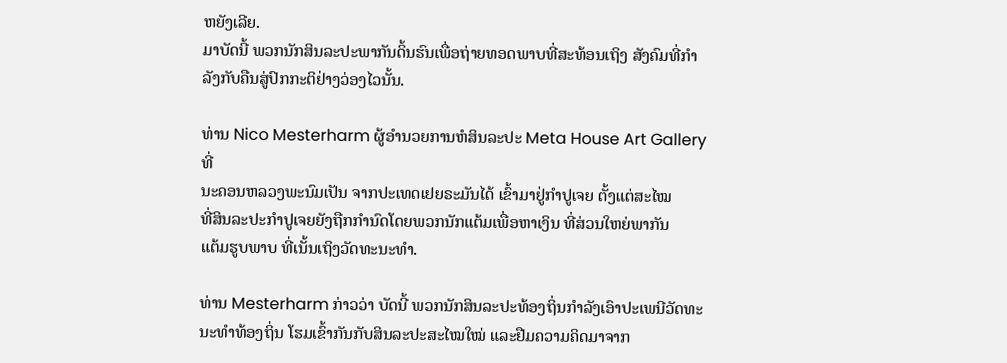ຫຍັງເລີຍ.
ມາບັດນີ້ ພວກນັກສິນລະປະພາກັນດິ້ນຮົນເພື່ອຖ່າຍທອດພາບທີ່ສະທ້ອນເຖິງ ສັງຄົມທີ່ກໍາ
ລັງກັບຄືນສູ່ປົກກະຕິຢ່າງວ່ອງໄວນັ້ນ.

ທ່ານ Nico Mesterharm ຜູ້ອໍານວຍການຫໍສິນລະປະ Meta House Art Gallery ທີ່
ນະຄອນຫລວງພະນົມເປັນ ຈາກປະເທດເຢຍຣະມັນໄດ້ ເຂົ້າມາຢູ່ກໍາປູເຈຍ ຕັ້ງແຕ່ສະໄໝ
ທີ່ສິນລະປະກໍາປູເຈຍຍັງຖືກກໍານົດໂດຍພວກນັກແຕ້ມເພື່ອຫາເງິນ ທີ່ສ່ວນໃຫຍ່ພາກັນ
ແຕ້ມຮູບພາບ ທີ່ເນັ້ນເຖິງວັດທະນະທໍາ.

ທ່ານ Mesterharm ກ່າວວ່າ ບັດນີ້ ພວກນັກສິນລະປະທ້ອງຖິ່ນກໍາລັງເອົາປະເພນີວັດທະ
ນະທໍາທ້ອງຖິ່ນ ໂຮມເຂົ້າກັນກັບສິນລະປະສະໄໝໃໝ່ ແລະຢືມຄວາມຄິດມາຈາກ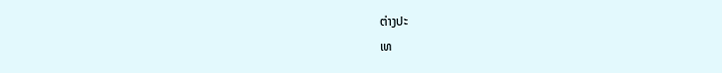ຕ່າງປະ
ເທ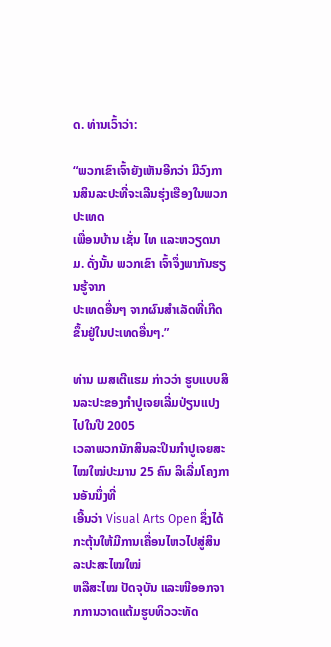ດ. ທ່ານເວົ້າວ່າ:

“ພວກເຂົາເຈົ້າຍັງເຫັນອີກວ່າ ມີວົງການສິນລະປະທີ່ຈະເລີນຮຸ່ງເຮືອງໃນພວກປະເທດ
ເພື່ອນບ້ານ ເຊັ່ນ ໄທ ແລະຫວຽດນາມ. ດັ່ງນັ້ນ ພວກເຂົາ ເຈົ້າຈຶ່ງພາກັນຮຽນຮູ້ຈາກ
ປະເທດອື່ນໆ ຈາກຜົນສໍາເລັດທີ່ເກີດຂຶ້ນຢູ່ໃນປະເທດອື່ນໆ.”

ທ່ານ ເມສເຕີແຮມ ກ່າວວ່າ ຮູບແບບສິນລະປະຂອງກໍາປູເຈຍເລີ່ມປ່ຽນແປງໄປໃນປີ 2005
ເວລາພວກນັກສິນລະປິນກໍາປູເຈຍສະໄໝໃໝ່ປະມານ 25 ຄົນ ລິເລີ່ມໂຄງການອັນນຶ່ງທີ່
ເອີ້ນວ່າ Visual Arts Open ຊຶ່ງໄດ້ກະຕຸ້ນໃຫ້ມີການເຄື່ອນໄຫວໄປສູ່ສິນລະປະສະໄໝໃໝ່
ຫລືສະໄໝ ປັດຈຸບັນ ແລະໜີອອກຈາກການວາດແຕ້ມຮູບທິວວະທັດ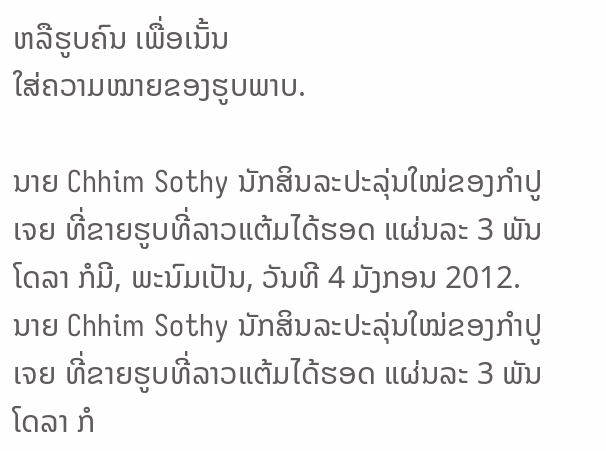ຫລືຮູບຄົນ ເພື່ອເນັ້ນ
ໃສ່ຄວາມໝາຍຂອງຮູບພາບ.

ນາຍ Chhim Sothy ນັກສິນລະປະລຸ່ນໃໝ່ຂອງກໍາປູເຈຍ ທີ່ຂາຍຮູບທີ່ລາວແຕ້ມໄດ້ຮອດ ແຜ່ນລະ 3 ພັນໂດລາ ກໍມີ, ພະນົມເປັນ, ວັນທີ 4 ມັງກອນ 2012.
ນາຍ Chhim Sothy ນັກສິນລະປະລຸ່ນໃໝ່ຂອງກໍາປູເຈຍ ທີ່ຂາຍຮູບທີ່ລາວແຕ້ມໄດ້ຮອດ ແຜ່ນລະ 3 ພັນໂດລາ ກໍ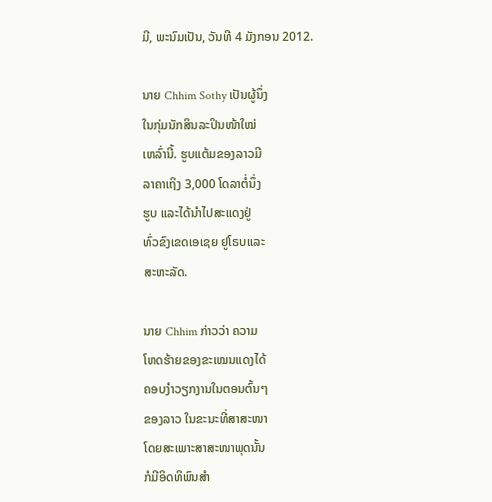ມີ, ພະນົມເປັນ, ວັນທີ 4 ມັງກອນ 2012.

ນາຍ Chhim Sothy ເປັນຜູ້ນຶ່ງ
ໃນກຸ່ມນັກສິນລະປິນໜ້າໃໝ່
ເຫລົ່ານີ້. ຮູບແຕ້ມຂອງລາວມີ
ລາຄາເຖິງ 3,000 ໂດລາຕໍ່ນຶ່ງ
ຮູບ ແລະໄດ້ນໍາໄປສະແດງຢູ່
ທົ່ວຂົງເຂດເອເຊຍ ຢູໂຣບແລະ
ສະຫະລັດ.

ນາຍ Chhim ກ່າວວ່າ ຄວາມ
ໂຫດຮ້າຍຂອງຂະເໝນແດງໄດ້
ຄອບງໍາວຽກງານໃນຕອນຕົ້ນໆ
ຂອງລາວ ໃນຂະນະທີ່ສາສະໜາ
ໂດຍສະເພາະສາສະໜາພຸດນັ້ນ
ກໍມີອິດທິພົນສໍາ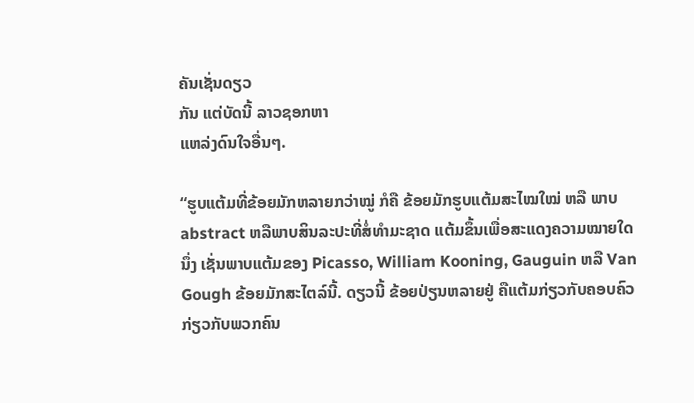ຄັນເຊັ່ນດຽວ
ກັນ ແຕ່ບັດນີ້ ລາວຊອກຫາ
ແຫລ່ງດົນໃຈອື່ນໆ.

“ຮູບແຕ້ມທີ່ຂ້ອຍມັກຫລາຍກວ່າໝູ່ ກໍຄື ຂ້ອຍມັກຮູບແຕ້ມສະໄໝໃໝ່ ຫລື ພາບ
abstract ຫລືພາບສິນລະປະທີ່ສໍ່ທໍາມະຊາດ ແຕ້ມຂຶ້ນເພື່ອສະແດງຄວາມໝາຍໃດ
ນຶ່ງ ເຊັ່ນພາບແຕ້ມຂອງ Picasso, William Kooning, Gauguin ຫລື Van
Gough ຂ້ອຍມັກສະໄຕລ໌ນີ້. ດຽວນີ້ ຂ້ອຍປ່ຽນຫລາຍຢູ່ ຄືແຕ້ມກ່ຽວກັບຄອບຄົວ
ກ່ຽວກັບພວກຄົນ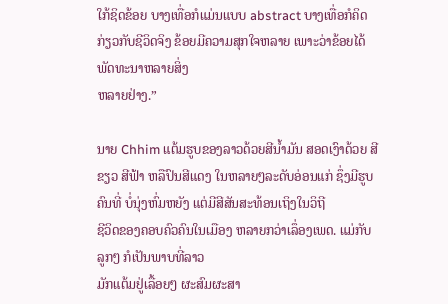ໃກ້ຊິດຂ້ອຍ ບາງເທື່ອກໍແມ່ນແບບ abstract ບາງເທື່ອກໍຄິດ
ກ່ຽວກັບຊີວິດຈິງ ຂ້ອຍມີຄວາມສຸກໃຈຫລາຍ ເພາະວ່າຂ້ອຍໄດ້ພັດທະນາຫລາຍສິ່ງ
ຫລາຍຢ່າງ.”

ນາຍ Chhim ແຕ້ມຮູບຂອງລາວດ້ວຍສີນໍ້າມັນ ສອດເງົາດ້ວຍ ສີຂຽວ ສີຟ້າ ຫລືປົນສີແດງ ໃນຫລາຍໆລະດັບອ່ອນແກ່ ຊຶ່ງມີຮູບຄົນທີ່ ບໍ່ນຸ່ງຫົ່ມຫຍັງ ແຕ່ມີສີສັນສະທ້ອນເຖິງໃນວິຖີ
ຊີວິດຂອງຄອບຄົວຄົນໃນເມືອງ ຫລາຍກວ່າເລຶ່ອງເພດ. ແມ່ກັບລູກໆ ກໍເປັນພາບທີ່ລາວ
ມັກແຕ້ມຢູ່ເລື້ອຍໆ ຜະສົມຜະສາ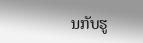ນກັບຮູ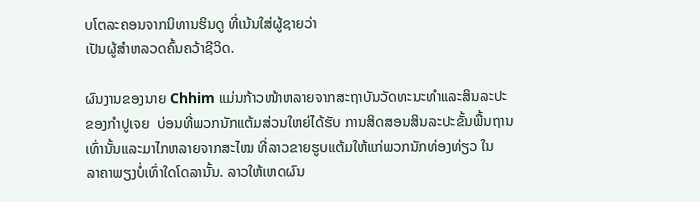ບໂຕລະຄອນຈາກນິທານຮິນດູ ທີ່ເນ້ນໃສ່ຜູ້ຊາຍວ່າ
ເປັນຜູ້ສໍາຫລວດຄົ້ນຄວ້າຊີວິດ.

ຜົນງານຂອງນາຍ Chhim ແມ່ນກ້າວໜ້າຫລາຍຈາກສະຖາບັນວັດທະນະທໍາແລະສິນລະປະ
ຂອງກໍາປູເຈຍ  ບ່ອນທີ່ພວກນັກແຕ້ມສ່ວນໃຫຍ່ໄດ້ຮັບ ການສິດສອນສິນລະປະຂັ້ນພື້ນຖານ
ເທົ່ານັ້ນແລະມາໄກຫລາຍຈາກສະໄໝ ທີ່ລາວຂາຍຮູບແຕ້ມໃຫ້ແກ່ພວກນັກທ່ອງທ່ຽວ ໃນ
ລາຄາພຽງບໍ່ເທົ່າໃດໂດລານັ້ນ. ລາວໃຫ້ເຫດຜົນ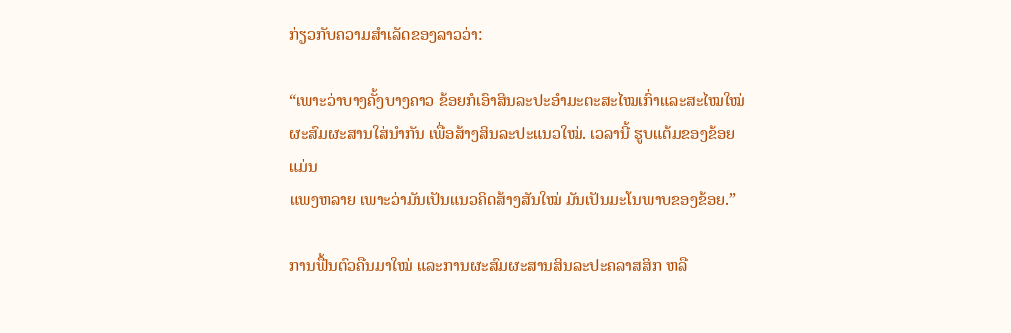ກ່ຽວກັບຄວາມສໍາເລັດຂອງລາວວ່າ:

“ເພາະວ່າບາງຄັ້ງບາງຄາວ ຂ້ອຍກໍເອົາສິນລະປະອໍາມະຕະສະໄໝເກົ່າແລະສະໄໝໃໝ່
ຜະສົມຜະສານໃສ່ນໍາກັນ ເພື່ອສ້າງສິນລະປະແນວໃໝ່. ເວລານີ້ ຮູບແຕ້ມຂອງຂ້ອຍແມ່ນ
ແພງຫລາຍ ເພາະວ່າມັນເປັນແນວຄິດສ້າງສັນໃໝ່ ມັນເປັນມະໂນພາບຂອງຂ້ອຍ.”

ການຟື້ນຕົວຄືນມາໃໝ່ ແລະການຜະສົມຜະສານສິນລະປະຄລາສສິກ ຫລື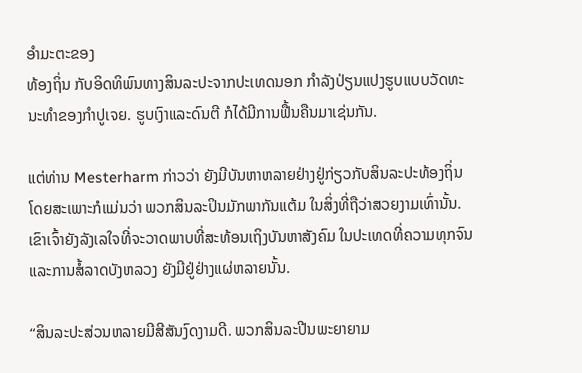ອໍາມະຕະຂອງ
ທ້ອງຖິ່ນ ກັບອິດທິພົນທາງສິນລະປະຈາກປະເທດນອກ ກໍາລັງປ່ຽນແປງຮູບແບບວັດທະ
ນະທໍາຂອງກໍາປູເຈຍ. ຮູບເງົາແລະດົນຕີ ກໍໄດ້ມີການຟື້ນຄືນມາເຊ່ນກັນ.

ແຕ່ທ່ານ Mesterharm ກ່າວວ່າ ຍັງມີບັນຫາຫລາຍຢ່າງຢູ່ກ່ຽວກັບສິນລະປະທ້ອງຖິ່ນ
ໂດຍສະເພາະກໍແມ່ນວ່າ ພວກສິນລະປິນມັກພາກັນແຕ້ມ ໃນສິ່ງທີ່ຖືວ່າສວຍງາມເທົ່ານັ້ນ.
ເຂົາເຈົ້າຍັງລັງເລໃຈທີ່ຈະວາດພາບທີ່ສະທ້ອນເຖິງບັນຫາສັງຄົມ ໃນປະເທດທີ່ຄວາມທຸກຈົນ
ແລະການສໍ້ລາດບັງຫລວງ ຍັງມີຢູ່ຢ່າງແຜ່ຫລາຍນັ້ນ.

“ສິນລະປະສ່ວນຫລາຍມີສີສັນງົດງາມດີ. ພວກສິນລະປີນພະຍາຍາມ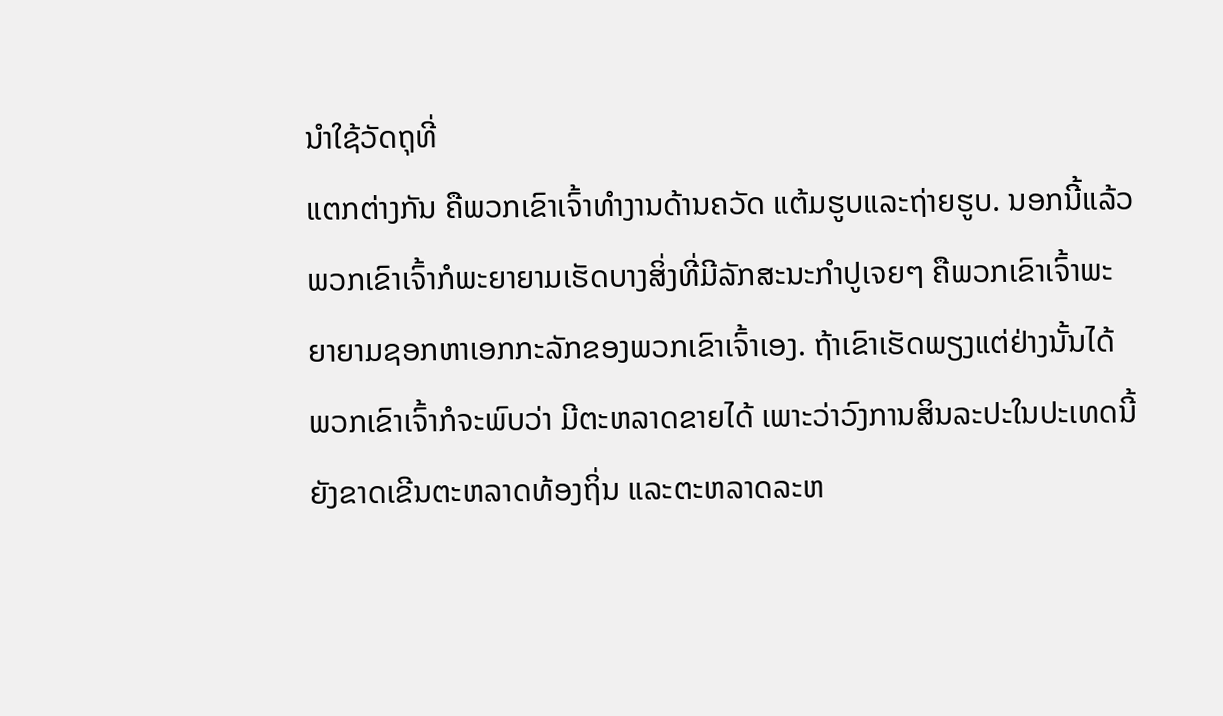ນໍາໃຊ້ວັດຖຸທີ່
ແຕກຕ່າງກັນ ຄືພວກເຂົາເຈົ້າທໍາງານດ້ານຄວັດ ແຕ້ມຮູບແລະຖ່າຍຮູບ. ນອກນີ້ແລ້ວ
ພວກເຂົາເຈົ້າກໍພະຍາຍາມເຮັດບາງສິ່ງທີ່ມີລັກສະນະກໍາປູເຈຍໆ ຄືພວກເຂົາເຈົ້າພະ
ຍາຍາມຊອກຫາເອກກະລັກຂອງພວກເຂົາເຈົ້າເອງ. ຖ້າເຂົາເຮັດພຽງແຕ່ຢ່າງນັ້ນໄດ້
ພວກເຂົາເຈົ້າກໍຈະພົບວ່າ ມີຕະຫລາດຂາຍໄດ້ ເພາະວ່າວົງການສິນລະປະໃນປະເທດນີ້
ຍັງຂາດເຂີນຕະຫລາດທ້ອງຖິ່ນ ແລະຕະຫລາດລະຫ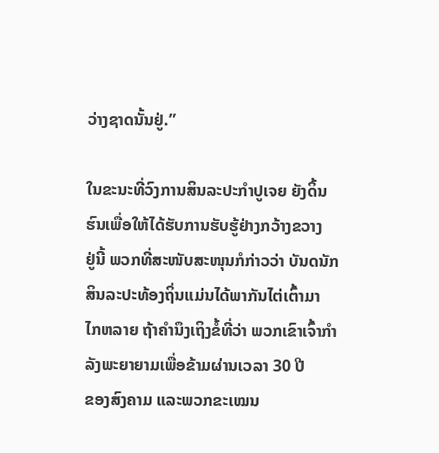ວ່າງຊາດນັ້ນຢູ່.”

ໃນຂະນະທີ່ວົງການສິນລະປະກໍາປູເຈຍ ຍັງດິ້ນຮົນເພື່ອໃຫ້ໄດ້ຮັບການຮັບຮູ້ຢ່າງກວ້າງຂວາງ
ຢູ່ນີ້ ພວກທີ່ສະໜັບສະໜຸນກໍກ່າວວ່າ ບັນດນັກສິນລະປະທ້ອງຖິ່ນແມ່ນໄດ້ພາກັນໄຕ່ເຕົ້າມາ
ໄກຫລາຍ ຖ້າຄໍານຶງເຖິງຂໍ້ທີ່ວ່າ ພວກເຂົາເຈົ້າກໍາລັງພະຍາຍາມເພື່ອຂ້າມຜ່ານເວລາ 30 ປີ
ຂອງສົງຄາມ ແລະພວກຂະເໝນ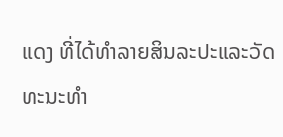ແດງ ທີ່ໄດ້ທໍາລາຍສິນລະປະແລະວັດທະນະທໍາ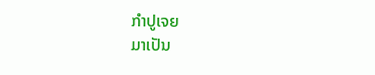ກໍາປູເຈຍ
ມາເປັນ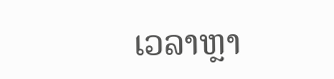ເວລາຫຼາ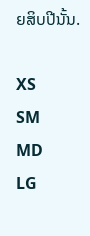ຍສິບປີນັ້ນ.

XS
SM
MD
LG